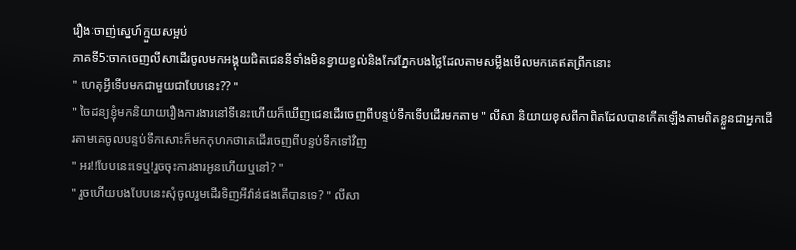រឿងៈចាញ់ស្នេហ៍ក្មួយសម្អប់
ភាគទី5:ចាកចេញលីសាដើរចូលមកអង្គុយជិតជេននីទាំងមិនខ្វាយខ្វល់និងកែវភ្នែកបងថ្លៃដែលតាមសម្លឹងមើលមកគេឥតព្រីកនោះ
" ហេតុអ្វីទើបមកជាមួយជាបែបនេះ?? "
" ចៃដន្យខ្ញុំមកនិយាយរឿងការងារនៅទីនេះហើយក៏ឃើញជេនដើរចេញពីបន្ទប់ទឹកទើបដើរមកតាម " លីសា និយាយខុសពីកាពិតដែលបានកើតឡើងតាមពិតខ្លួនជាអ្នកដើរតាមគេចូលបន្ទប់ទឹកសោះក៏មកកុហកថាគេដើរចេញពីបន្ទប់ទឹកទៅវិញ
" អរ!!បែបនេះទេឬ!រួចចុះការងារអូនហើយឬនៅ? "
" រួចហើយបងបែបនេះសុំចូលរួមដើរទិញអីវ៉ាន់ផងតើបានទេ? " លីសា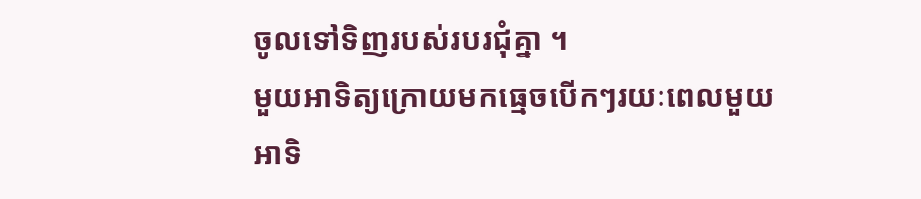ចូលទៅទិញរបស់របរជុំគ្នា ។
មួយអាទិត្យក្រោយមកធ្មេចបើកៗរយៈពេលមួយអាទិ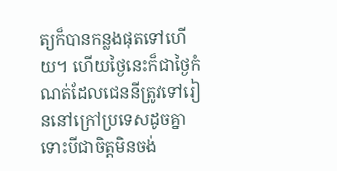ត្យក៏បានកន្លងផុតទៅហើយ។ ហើយថ្ងៃនេះក៏ជាថ្ងៃកំណត់ដែលជេននីត្រូវទៅរៀននៅក្រៅប្រទេសដូចគ្នាទោះបីជាចិត្តមិនចង់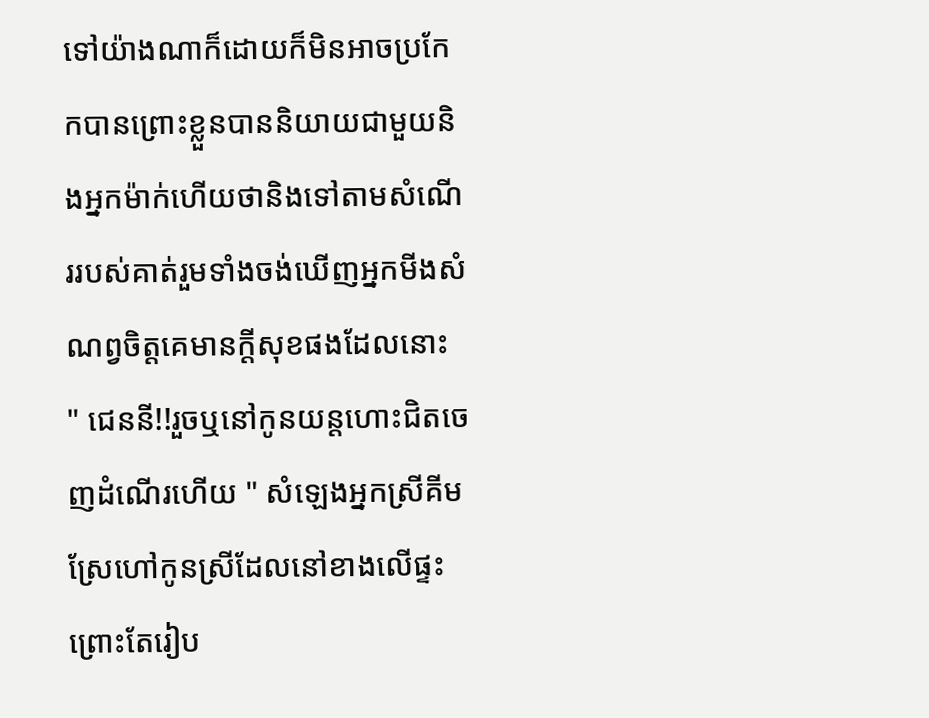ទៅយ៉ាងណាក៏ដោយក៏មិនអាចប្រកែកបានព្រោះខ្លួនបាននិយាយជាមួយនិងអ្នកម៉ាក់ហើយថានិងទៅតាមសំណើររបស់គាត់រួមទាំងចង់ឃើញអ្នកមីងសំណព្វចិត្តគេមានក្តីសុខផងដែលនោះ
" ជេននី!!រួចឬនៅកូនយន្តហោះជិតចេញដំណើរហើយ " សំឡេងអ្នកស្រីគីមស្រែហៅកូនស្រីដែលនៅខាងលើផ្ទះព្រោះតែរៀប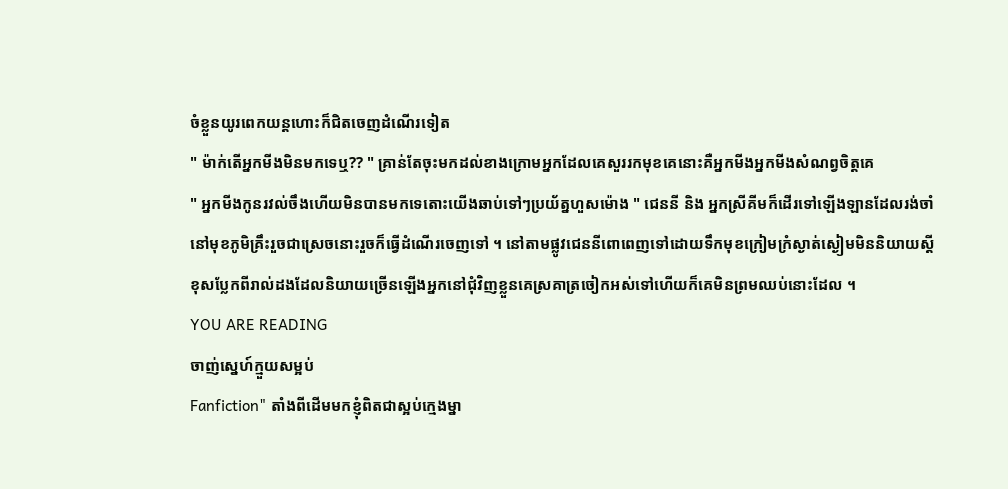ចំខ្លួនយូរពេកយន្តហោះក៏ជិតចេញដំណើរទៀត
" ម៉ាក់តើអ្នកមីងមិនមកទេឬ?? " គ្រាន់តែចុះមកដល់ខាងក្រោមអ្នកដែលគេសួររកមុខគេនោះគឺអ្នកមីងអ្នកមីងសំណព្វចិត្តគេ
" អ្នកមីងកូនរវល់ចឹងហើយមិនបានមកទេតោះយើងឆាប់ទៅៗប្រយ័ត្នហួសម៉ោង " ជេននី និង អ្នកស្រីគីមក៏ដើរទៅឡើងឡានដែលរង់ចាំនៅមុខភូមិគ្រឹះរួចជាស្រេចនោះរួចក៏ធ្វើដំណើរចេញទៅ ។ នៅតាមផ្លូវជេននីពោពេញទៅដោយទឹកមុខក្រៀមក្រំស្ងាត់ស្ងៀមមិននិយាយស្តីខុសប្លែកពីរាល់ដងដែលនិយាយច្រើនឡើងអ្នកនៅជុំវិញខ្លួនគេស្រគាត្រចៀកអស់ទៅហើយក៏គេមិនព្រមឈប់នោះដែល ។
YOU ARE READING
ចាញ់ស្នេហ៍ក្មួយសម្អប់
Fanfiction" តាំងពីដើមមកខ្ញុំពិតជាស្អប់ក្មេងម្នា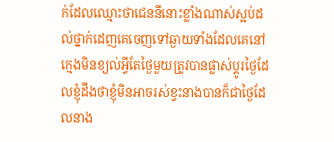ក់ដែលឈ្មោះថាជេននីនោះខ្លាំងណាស់ស្អប់ដល់ថ្នាក់ដេញគេចេញទៅឆ្ងាយទាំងដែលគេនៅក្មេងមិនខ្យល់អ្វីតែថ្ងៃមួយត្រូវបានផ្លាស់ប្តូរថ្ងៃដែលខ្ញុំដឹងថាខ្ញុំមិនអាចរស់ខ្វះនាងបានក៏ជាថ្ងៃដែលនាង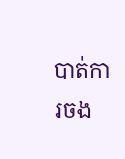បាត់ការចង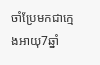ចាំប្រែមកជាក្មេងអាយុ7ឆ្នាំ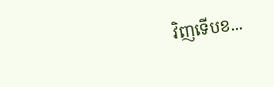វិញទើបខ...